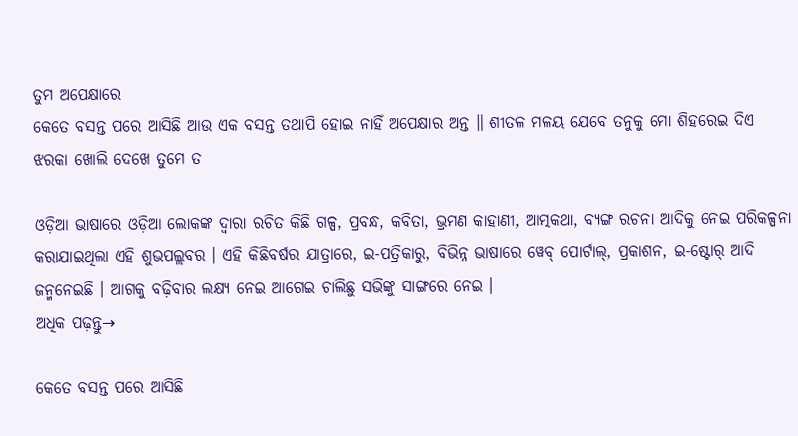ତୁମ ଅପେକ୍ଷାରେ
କେତେ ବସନ୍ତ ପରେ ଆସିଛି ଆଉ ଏକ ବସନ୍ତ ତଥାପି ହୋଇ ନାହିଁ ଅପେକ୍ଷାର ଅନ୍ତ ॥ ଶୀତଳ ମଳୟ ଯେବେ ତନୁକୁ ମୋ ଶିହରେଇ ଦିଏ ଝରକା ଖୋଲି ଦେଖେ ତୁମେ ତ

ଓଡ଼ିଆ ଭାଷାରେ ଓଡ଼ିଆ ଲୋକଙ୍କ ଦ୍ୱାରା ରଚିତ କିଛି ଗଳ୍ପ, ପ୍ରବନ୍ଧ, କବିତା, ଭ୍ରମଣ କାହାଣୀ, ଆତ୍ମକଥା, ବ୍ୟଙ୍ଗ ରଚନା ଆଦିକୁ ନେଇ ପରିକଳ୍ପନା କରାଯାଇଥିଲା ଏହି ଶୁଭପଲ୍ଲବର । ଏହି କିଛିବର୍ଷର ଯାତ୍ରାରେ, ଇ-ପତ୍ରିକାରୁ, ବିଭିନ୍ନ ଭାଷାରେ ୱେବ୍ ପୋର୍ଟାଲ୍, ପ୍ରକାଶନ, ଇ-ଷ୍ଟୋର୍ ଆଦି ଜନ୍ମନେଇଛି । ଆଗକୁ ବଢ଼ିବାର ଲକ୍ଷ୍ୟ ନେଇ ଆଗେଇ ଚାଲିଛୁ ସଭିଙ୍କୁ ସାଙ୍ଗରେ ନେଇ ।
ଅଧିକ ପଢ଼ନ୍ତୁ→

କେତେ ବସନ୍ତ ପରେ ଆସିଛି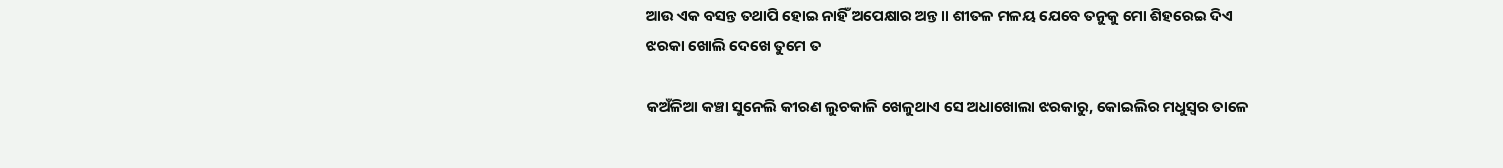ଆଉ ଏକ ବସନ୍ତ ତଥାପି ହୋଇ ନାହିଁ ଅପେକ୍ଷାର ଅନ୍ତ ॥ ଶୀତଳ ମଳୟ ଯେବେ ତନୁକୁ ମୋ ଶିହରେଇ ଦିଏ ଝରକା ଖୋଲି ଦେଖେ ତୁମେ ତ

କଅଁଳିଆ କଞ୍ଚା ସୁନେଲି କୀରଣ ଲୁଚକାଳି ଖେଳୁଥାଏ ସେ ଅଧାଖୋଲା ଝରକାରୁ, କୋଇଲିର ମଧୁସ୍ୱର ତାଳେ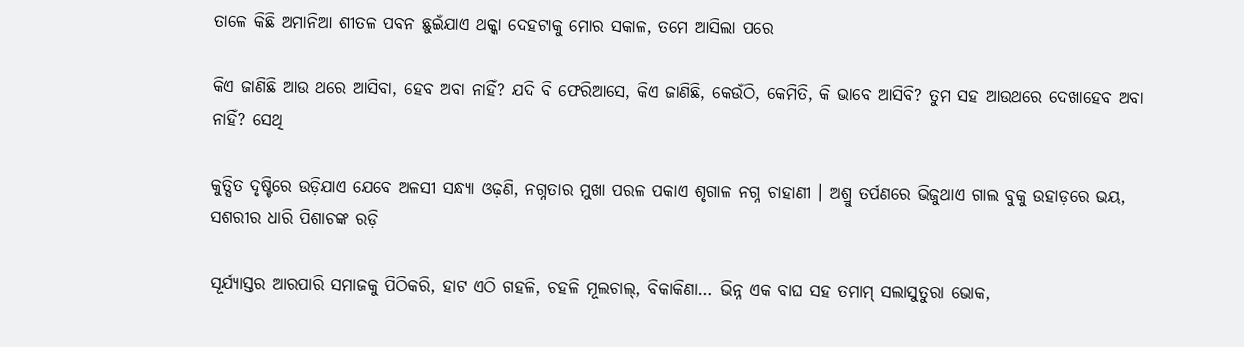ତାଳେ କିଛି ଅମାନିଆ ଶୀତଳ ପବନ ଛୁଇଁଯାଏ ଥକ୍କା ଦେହଟାକୁ ମୋର ସକାଳ, ତମେ ଆସିଲା ପରେ

କିଏ ଜାଣିଛି ଆଉ ଥରେ ଆସିବା, ହେବ ଅବା ନାହିଁ? ଯଦି ବି ଫେରିଆସେ, କିଏ ଜାଣିଛି, କେଉଁଠି, କେମିତି, କି ଭାବେ ଆସିବି? ତୁମ ସହ ଆଉଥରେ ଦେଖାହେବ ଅବା ନାହିଁ? ସେଥି

କୁତ୍ସିତ ଦୃଷ୍ଟିରେ ଉଡ଼ିଯାଏ ଯେବେ ଅଳସୀ ସନ୍ଧ୍ୟା ଓଢ଼ଣି, ନଗ୍ନତାର ମୁଖା ପରଳ ପକାଏ ଶୃଗାଳ ନଗ୍ନ ଚାହାଣୀ । ଅଶ୍ରୁ ତର୍ପଣରେ ଭିଜୁଥାଏ ଗାଲ ବୁକୁ ଉହାଡ଼ରେ ଭୟ, ସଶରୀର ଧାରି ପିଶାଚଙ୍କ ରଡ଼ି

ସୂର୍ଯ୍ୟାସ୍ତର ଆରପାରି ସମାଜକୁ ପିଠିକରି, ହାଟ ଏଠି ଗହଳି, ଚହଳି ମୂଲଚାଲ୍, ବିକାକିଣା… ଭିନ୍ନ ଏକ ବାଘ ସହ ତମାମ୍ ସଲାସୁତୁରା ଭୋକ,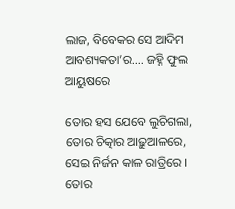ଲାଜ, ବିବେକର ସେ ଆଦିମ ଆବଶ୍ୟକତା’ର…. ଜହ୍ନି ଫୁଲ ଆୟୁଷରେ

ତୋର ହସ ଯେବେ ଲୁଚିଗଲା, ତୋର ଚିତ୍କାର ଆଢ଼ୁଆଳରେ, ସେଇ ନିର୍ଜନ କାଳ ରାତ୍ରିରେ । ତୋର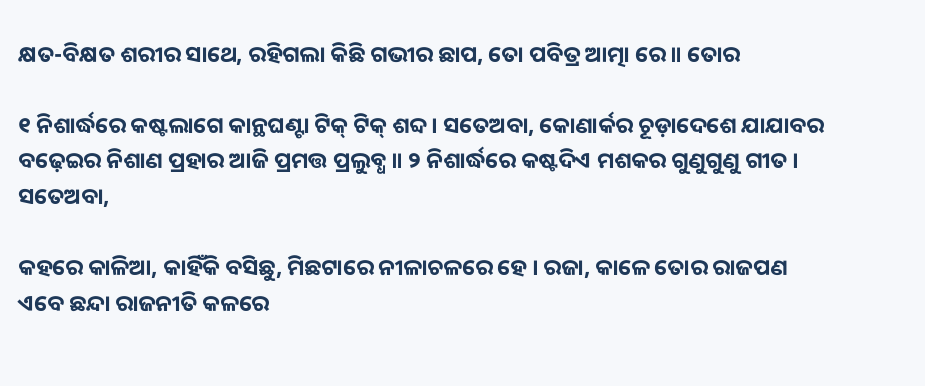କ୍ଷତ-ବିକ୍ଷତ ଶରୀର ସାଥେ, ରହିଗଲା କିଛି ଗଭୀର ଛାପ, ତୋ ପବିତ୍ର ଆତ୍ମା ରେ ॥ ତୋର

୧ ନିଶାର୍ଦ୍ଧରେ କଷ୍ଟଲାଗେ କାନ୍ଥଘଣ୍ଟା ଟିକ୍ ଟିକ୍ ଶବ୍ଦ । ସତେଅବା, କୋଣାର୍କର ଚୂଡ଼ାଦେଶେ ଯାଯାବର ବଢ଼େଇର ନିଶାଣ ପ୍ରହାର ଆଜି ପ୍ରମତ୍ତ ପ୍ରଲୁବ୍ଧ ॥ ୨ ନିଶାର୍ଦ୍ଧରେ କଷ୍ଟଦିଏ ମଶକର ଗୁଣୁଗୁଣୁ ଗୀତ । ସତେଅବା,

କହରେ କାଳିଆ, କାହିଁକି ବସିଛୁ, ମିଛଟାରେ ନୀଳାଚଳରେ ହେ । ରଜା, କାଳେ ତୋର ରାଜପଣ ଏବେ ଛନ୍ଦା ରାଜନୀତି କଳରେ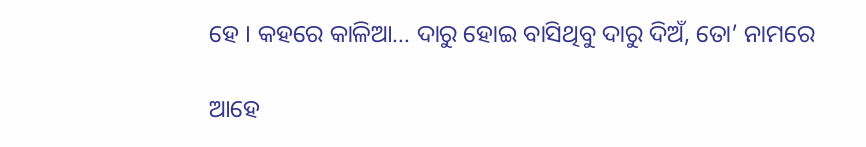ହେ । କହରେ କାଳିଆ… ଦାରୁ ହୋଇ ବାସିଥିବୁ ଦାରୁ ଦିଅଁ, ତୋ’ ନାମରେ

ଆହେ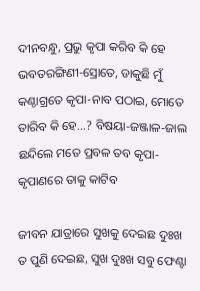ଦୀନବନ୍ଧୁ, ପ୍ରଭୁ କୃପା କରିବ କି ହେ ଭବତରଙ୍ଗିଣୀ-ସ୍ରୋତେ, ଡାକୁଛି ମୁଁ କଣ୍ଠାଗ୍ରତେ କୃପା-ନାବ ପଠାଇ, ମୋତେ ତାରିବ କି ହେ…? ବିଷୟା-ଜଞ୍ଜାଳ-ଜାଲ ଛନ୍ଦିଲେ ମତେ ପ୍ରବଳ ତବ କୃପା-କୃପାଣରେ ତାକୁ କାଟିବ

ଜୀବନ ଯାତ୍ରାରେ ସୁଖକୁ ଦେଇଛ ଦୁଃଖ ତ ପୁଣି ଦେଇଛ, ସୁଖ ଦୁଃଖ ସବୁ ଫେଣ୍ଟା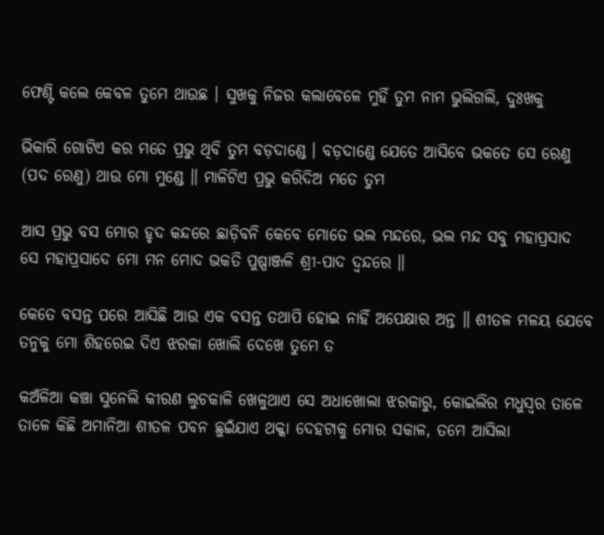ଫେଣ୍ଟି କଲେ କେବଳ ତୁମେ ଥାଉଛ । ସୁଖକୁ ନିଜର କଲାବେଳେ ମୁହିଁ ତୁମ ନାମ ଭୁଲିଗଲି, ଦୁଃଖକୁ

ଭିକାରି ଗୋଟିଏ କର ମତେ ପ୍ରଭୁ ଥିବି ତୁମ ବଡ଼ଦାଣ୍ଡେ । ବଡ଼ଦାଣ୍ଡେ ଯେତେ ଆସିବେ ଭକତେ ସେ ରେଣୁ (ପଦ ରେଣୁ) ଥାଉ ମୋ ମୁଣ୍ଡେ ॥ ମାଳିଟିଏ ପ୍ରଭୁ କରିଦିଅ ମତେ ତୁମ

ଆସ ପ୍ରଭୁ ବସ ମୋର ହୃଦ କନ୍ଦରେ ଛାଡ଼ିବନି କେବେ ମୋତେ ଭଲ ମନ୍ଦରେ, ଭଲ ମନ୍ଦ ସବୁ ମହାପ୍ରସାଦ ସେ ମହାପ୍ରସାଦେ ମୋ ମନ ମୋଦ ଭକତି ପୁଷ୍ପାଞ୍ଜଳି ଶ୍ରୀ-ପାଦ ଦ୍ଵନ୍ଦରେ ॥

କେତେ ବସନ୍ତ ପରେ ଆସିଛି ଆଉ ଏକ ବସନ୍ତ ତଥାପି ହୋଇ ନାହିଁ ଅପେକ୍ଷାର ଅନ୍ତ ॥ ଶୀତଳ ମଳୟ ଯେବେ ତନୁକୁ ମୋ ଶିହରେଇ ଦିଏ ଝରକା ଖୋଲି ଦେଖେ ତୁମେ ତ

କଅଁଳିଆ କଞ୍ଚା ସୁନେଲି କୀରଣ ଲୁଚକାଳି ଖେଳୁଥାଏ ସେ ଅଧାଖୋଲା ଝରକାରୁ, କୋଇଲିର ମଧୁସ୍ୱର ତାଳେ ତାଳେ କିଛି ଅମାନିଆ ଶୀତଳ ପବନ ଛୁଇଁଯାଏ ଥକ୍କା ଦେହଟାକୁ ମୋର ସକାଳ, ତମେ ଆସିଲା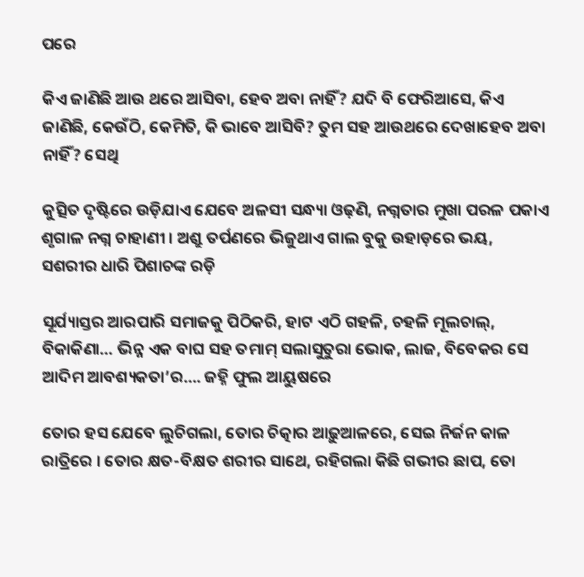ପରେ

କିଏ ଜାଣିଛି ଆଉ ଥରେ ଆସିବା, ହେବ ଅବା ନାହିଁ? ଯଦି ବି ଫେରିଆସେ, କିଏ ଜାଣିଛି, କେଉଁଠି, କେମିତି, କି ଭାବେ ଆସିବି? ତୁମ ସହ ଆଉଥରେ ଦେଖାହେବ ଅବା ନାହିଁ? ସେଥି

କୁତ୍ସିତ ଦୃଷ୍ଟିରେ ଉଡ଼ିଯାଏ ଯେବେ ଅଳସୀ ସନ୍ଧ୍ୟା ଓଢ଼ଣି, ନଗ୍ନତାର ମୁଖା ପରଳ ପକାଏ ଶୃଗାଳ ନଗ୍ନ ଚାହାଣୀ । ଅଶ୍ରୁ ତର୍ପଣରେ ଭିଜୁଥାଏ ଗାଲ ବୁକୁ ଉହାଡ଼ରେ ଭୟ, ସଶରୀର ଧାରି ପିଶାଚଙ୍କ ରଡ଼ି

ସୂର୍ଯ୍ୟାସ୍ତର ଆରପାରି ସମାଜକୁ ପିଠିକରି, ହାଟ ଏଠି ଗହଳି, ଚହଳି ମୂଲଚାଲ୍, ବିକାକିଣା… ଭିନ୍ନ ଏକ ବାଘ ସହ ତମାମ୍ ସଲାସୁତୁରା ଭୋକ, ଲାଜ, ବିବେକର ସେ ଆଦିମ ଆବଶ୍ୟକତା’ର…. ଜହ୍ନି ଫୁଲ ଆୟୁଷରେ

ତୋର ହସ ଯେବେ ଲୁଚିଗଲା, ତୋର ଚିତ୍କାର ଆଢ଼ୁଆଳରେ, ସେଇ ନିର୍ଜନ କାଳ ରାତ୍ରିରେ । ତୋର କ୍ଷତ-ବିକ୍ଷତ ଶରୀର ସାଥେ, ରହିଗଲା କିଛି ଗଭୀର ଛାପ, ତୋ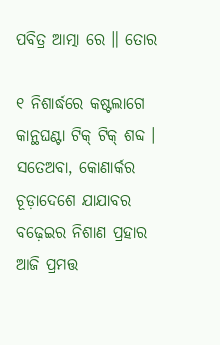ପବିତ୍ର ଆତ୍ମା ରେ ॥ ତୋର

୧ ନିଶାର୍ଦ୍ଧରେ କଷ୍ଟଲାଗେ କାନ୍ଥଘଣ୍ଟା ଟିକ୍ ଟିକ୍ ଶବ୍ଦ । ସତେଅବା, କୋଣାର୍କର ଚୂଡ଼ାଦେଶେ ଯାଯାବର ବଢ଼େଇର ନିଶାଣ ପ୍ରହାର ଆଜି ପ୍ରମତ୍ତ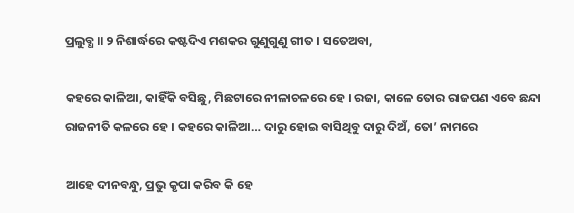ପ୍ରଲୁବ୍ଧ ॥ ୨ ନିଶାର୍ଦ୍ଧରେ କଷ୍ଟଦିଏ ମଶକର ଗୁଣୁଗୁଣୁ ଗୀତ । ସତେଅବା,

କହରେ କାଳିଆ, କାହିଁକି ବସିଛୁ, ମିଛଟାରେ ନୀଳାଚଳରେ ହେ । ରଜା, କାଳେ ତୋର ରାଜପଣ ଏବେ ଛନ୍ଦା ରାଜନୀତି କଳରେ ହେ । କହରେ କାଳିଆ… ଦାରୁ ହୋଇ ବାସିଥିବୁ ଦାରୁ ଦିଅଁ, ତୋ’ ନାମରେ

ଆହେ ଦୀନବନ୍ଧୁ, ପ୍ରଭୁ କୃପା କରିବ କି ହେ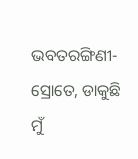ଭବତରଙ୍ଗିଣୀ-ସ୍ରୋତେ, ଡାକୁଛି ମୁଁ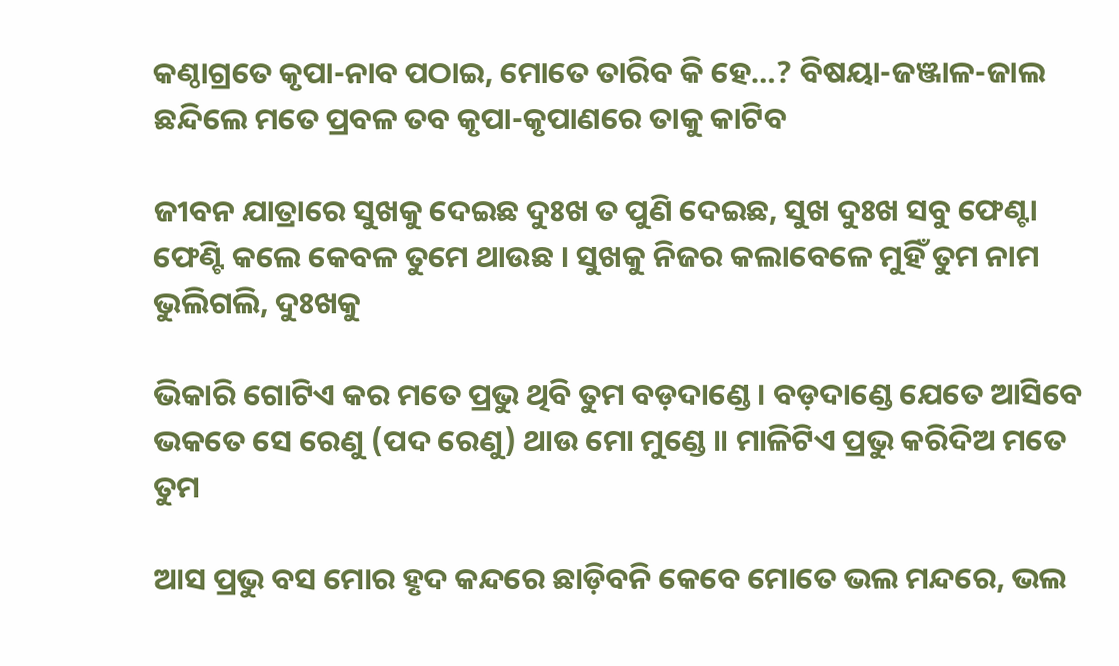କଣ୍ଠାଗ୍ରତେ କୃପା-ନାବ ପଠାଇ, ମୋତେ ତାରିବ କି ହେ…? ବିଷୟା-ଜଞ୍ଜାଳ-ଜାଲ ଛନ୍ଦିଲେ ମତେ ପ୍ରବଳ ତବ କୃପା-କୃପାଣରେ ତାକୁ କାଟିବ

ଜୀବନ ଯାତ୍ରାରେ ସୁଖକୁ ଦେଇଛ ଦୁଃଖ ତ ପୁଣି ଦେଇଛ, ସୁଖ ଦୁଃଖ ସବୁ ଫେଣ୍ଟା ଫେଣ୍ଟି କଲେ କେବଳ ତୁମେ ଥାଉଛ । ସୁଖକୁ ନିଜର କଲାବେଳେ ମୁହିଁ ତୁମ ନାମ ଭୁଲିଗଲି, ଦୁଃଖକୁ

ଭିକାରି ଗୋଟିଏ କର ମତେ ପ୍ରଭୁ ଥିବି ତୁମ ବଡ଼ଦାଣ୍ଡେ । ବଡ଼ଦାଣ୍ଡେ ଯେତେ ଆସିବେ ଭକତେ ସେ ରେଣୁ (ପଦ ରେଣୁ) ଥାଉ ମୋ ମୁଣ୍ଡେ ॥ ମାଳିଟିଏ ପ୍ରଭୁ କରିଦିଅ ମତେ ତୁମ

ଆସ ପ୍ରଭୁ ବସ ମୋର ହୃଦ କନ୍ଦରେ ଛାଡ଼ିବନି କେବେ ମୋତେ ଭଲ ମନ୍ଦରେ, ଭଲ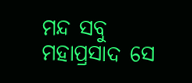ମନ୍ଦ ସବୁ ମହାପ୍ରସାଦ ସେ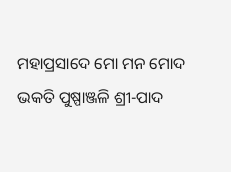ମହାପ୍ରସାଦେ ମୋ ମନ ମୋଦ ଭକତି ପୁଷ୍ପାଞ୍ଜଳି ଶ୍ରୀ-ପାଦ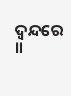ଦ୍ଵନ୍ଦରେ ॥